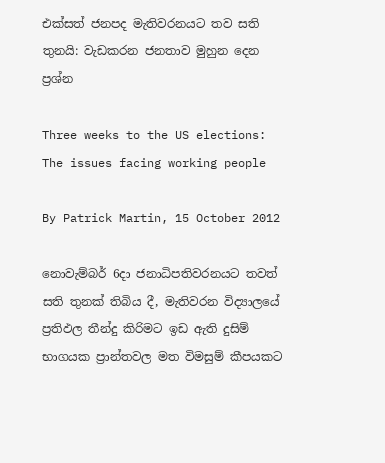එක්සත් ජනපද මැතිවරනයට තව සති තුනයි: වැඩකරන ජනතාව මුහුන දෙන ප්‍රශ්න

Three weeks to the US elections: The issues facing working people

By Patrick Martin, 15 October 2012

නොවැම්බර් 6දා ජනාධිපතිවරනයට තවත් සති තුනක් තිබිය දී, මැතිවරන විද්‍යාලයේ ප්‍රතිඵල තීන්දු කිරිමට ඉඩ ඇති දුසිම් භාගයක ප්‍රාන්තවල මත විමසුම් කීපයකට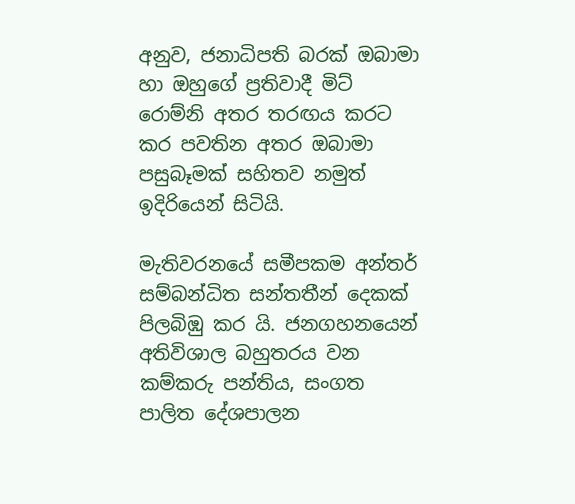අනුව, ජනාධිපති බරක් ඔබාමා හා ඔහුගේ ප්‍රතිවාදී මිට් රොම්නි අතර තරඟය කරට කර පවතින අතර ඔබාමා පසුබෑමක් සහිතව නමුත් ඉදිරියෙන් සිටියි.

මැතිවරනයේ සමීපකම අන්තර් සම්බන්ධිත සන්තතීන් දෙකක් පිලබිඹු කර යි. ජනගහනයෙන් අතිවිශාල බහුතරය වන කම්කරු පන්තිය, සංගත පාලිත දේශපාලන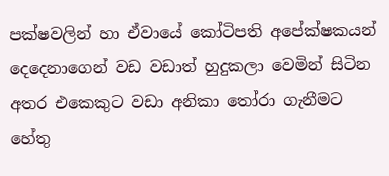පක්ෂවලින් හා ඒවායේ කෝටිපති අපේක්ෂකයන් දෙදෙනාගෙන් වඩ වඩාත් හුදුකලා වෙමින් සිටින අතර එකෙකුට වඩා අනිකා තෝරා ගැනීමට හේතු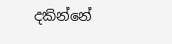දකින්නේ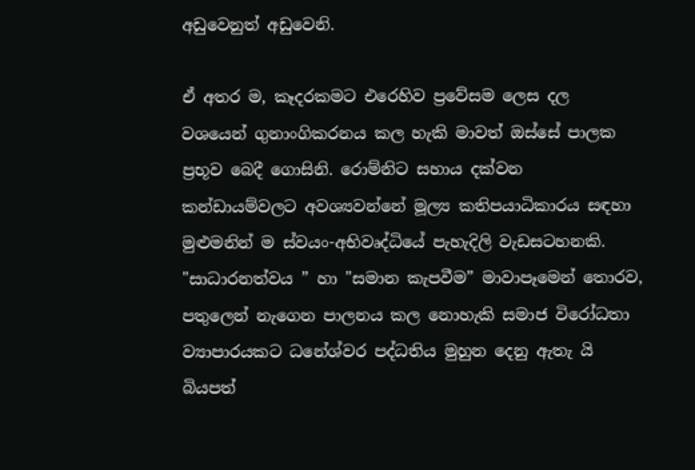අඩුවෙනුත් අඩුවෙනි.

ඒ අතර ම, කෑදරකමට එරෙහිව ප්‍ර‍වේසම ලෙස දල වශයෙන් ගුනාංගිකරනය කල හැකි මාවත් ඔස්සේ පාලක ප්‍රභූව බෙදී ගොසිනි. රොම්නිට සහාය දක්වන කන්ඩායම්වලට අවශ්‍යවන්නේ මූල්‍ය කතිපයාධිකාරය සඳහා මුළුමනින් ම ස්වයං-අභිවෘද්ධියේ පැහැදිලි වැඩසටහනකි. "සාධාරනත්වය ” හා "සමාන කැපවීම” මාවාපෑමෙන් තොරව, පතුලෙන් නැගෙන පාලනය කල නොහැකි සමාජ විරෝධතා ව්‍යාපාරයකට ධනේශ්වර පද්ධතිය මුහුන දෙනු ඇතැ යි බියපත්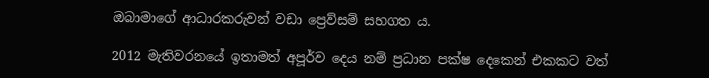ඔබාමාගේ ආධාරකරුවන් වඩා ප්‍ර‍ෙව්සම් සහගත ය.

2012 මැතිවරනයේ ඉතාමත් අපූර්ව දෙය නම් ප්‍රධාන පක්ෂ දෙකෙන් එකකට වත්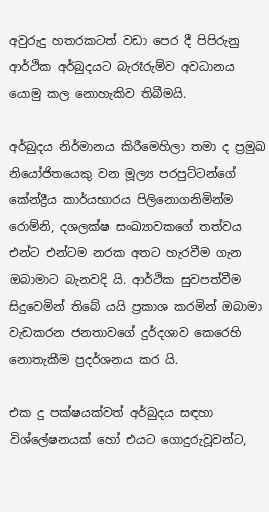අවුරුදු හතරකටත් වඩා පෙර දී පිපිරුනු ආර්ථික අර්බුදයට බැරෑරුම්ව අවධානය යොමු කල නොහැකිව තිබීමයි.

අර්බුදය නිර්මානය කිරීමෙහිලා තමා ද ප්‍රමුඛ නියෝජිතයෙකු වන මූල්‍ය පරපුට්ටන්ගේ කේන්ද්‍රීය කාර්යභාරය පිලිනොගනිමින්ම රොම්නි, දශලක්ෂ සංඛ්‍යාවකගේ තත්වය එන්ට එන්ටම නරක අතට හැරවීම ගැන ඔබාමාට බැනවදි යි. ආර්ථික සුවපත්වීම සිදුවෙමින් තිබේ යයි ප්‍රකාශ කරමින් ඔබාමා වැඩකරන ජනතාවගේ දුර්දශාව කෙරෙහි නොතැකීම ප්‍රදර්ශනය කර යි.

එක දු පක්ෂයක්වත් අර්බුදය සඳහා විශ්ලේෂනයක් හෝ එයට ගොදුරුවූවන්ට,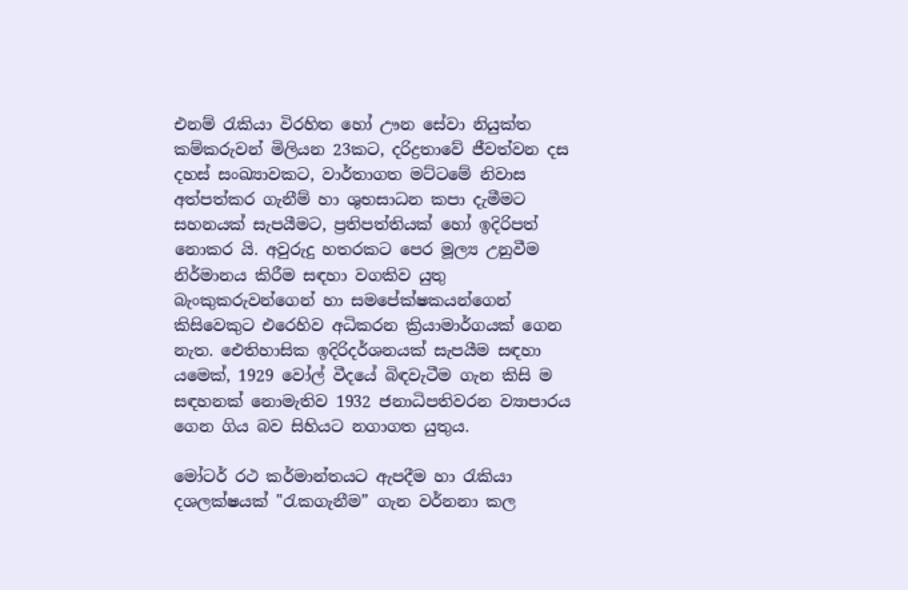එනම් රැකියා විරහිත හෝ ඌන සේවා නියුක්ත කම්කරුවන් මිලියන 23කට, දරිද්‍රතාවේ ජීවත්වන දස දහස් සංඛ්‍යාවකට, වාර්තාගත මට්ටමේ නිවාස අත්පත්කර ගැනීම් හා ශුභසාධන කපා දැමීමට සහනයක් සැපයීමට, ප්‍රතිපත්තියක් හෝ ඉදිරිපත් නොකර යි. අවුරුදු හතරකට පෙර මූල්‍ය උනුවීම නිර්මානය කිරීම සඳහා වගකිව යුතු බැංකුකරුවන්ගෙන් හා සමපේක්ෂකයන්ගෙන් කිසිවෙකුට එරෙහිව අධිකරන ක්‍රියාමාර්ගයක් ගෙන නැත. ඓතිහාසික ඉදිරිදර්ශනයක් සැපයීම සඳහා යමෙක්, 1929 වෝල් වීදයේ බිඳවැටීම ගැන කිසි ම සඳහනක් නොමැතිව 1932 ජනාධිපතිවරන ව්‍යාපාරය ගෙන ගිය බව සිහියට නගාගත යුතුය.

මෝටර් රථ කර්මාන්තයට ඇපදීම හා රැකියා දශලක්ෂයක් "රැකගැනීම” ගැන වර්නනා කල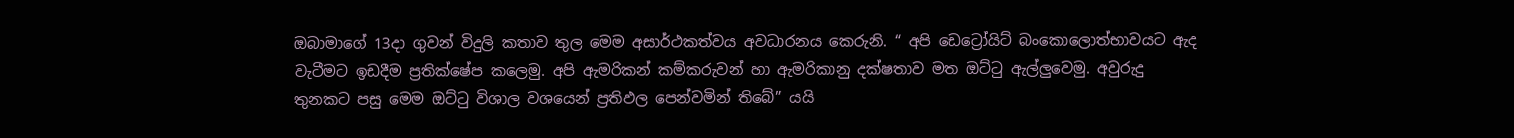ඔබාමාගේ 13දා ගුවන් විදුලි කතාව තුල මෙම අසාර්ථකත්වය අවධාරනය කෙරුනි. “ අපි ඩෙට්‍රෝයිට් බංකොලොත්භාවයට ඇද වැටීමට ඉඩදීම ප්‍රතික්ෂේප කලෙමු. අපි ඇමරිකන් කම්කරුවන් හා ඇමරිකානු දක්ෂතාව මත ඔට්ටු ඇල්ලුවෙමු. අවුරුදු තුනකට පසු මෙම ඔට්ටු විශාල වශයෙන් ප්‍රතිඵල පෙන්වමින් තිබේ” යයි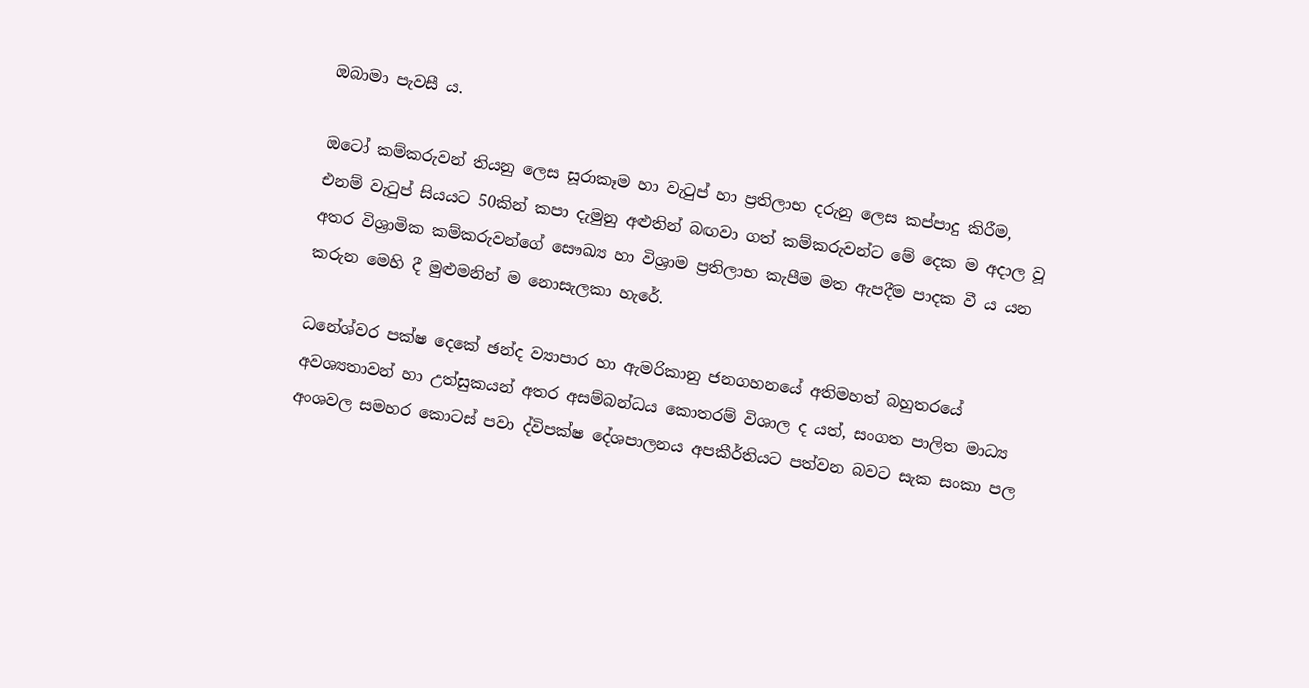ඔබාමා පැවසී ය.

ඔටෝ කම්කරුවන් තියනු ලෙස සූරාකෑම හා වැටුප් හා ප්‍රතිලාභ දරුනු ලෙස කප්පාදු කිරීම, එනම් වැටුප් සියයට 50කින් කපා දැමුනු අළුතින් බඟවා ගත් කම්කරුවන්ට මේ දෙක ම අදාල වූ අතර විශ්‍රාමික කම්කරුවන්ගේ සෞඛ්‍ය හා විශ්‍රාම ප්‍රතිලාභ කැපීම මත ඇපදීම පාදක වී ය යන කරුන මෙහි දී මුළුමනින් ම නොසැලකා හැරේ.

ධනේශ්වර පක්ෂ දෙකේ ඡන්ද ව්‍යාපාර හා ඇමරිකානු ජනගහනයේ අතිමහත් බහුතරයේ අවශ්‍යතාවන් හා උත්සුකයන් අතර අසම්බන්ධය කොතරම් විශාල ද යත්, සංගත පාලිත මාධ්‍ය අංශවල සමහර කොටස් පවා ද්විපක්ෂ දේශපාලනය අපකීර්තියට පත්වන බවට සැක සංකා පල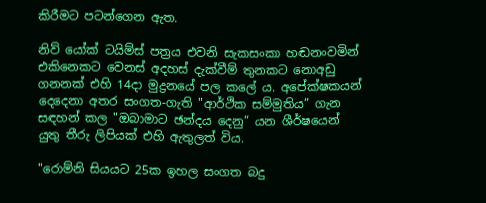කිරීමට පටන්ගෙන ඇත.

නිව් යෝක් ටයිම්ස් පත්‍රය එවනි සැකසංකා හඬනංවමින් එකිනෙකට වෙනස් අදහස් දැක්වීම් තුනකට නොඅඩු ගනනක් එහි 14දා මුද්‍රනයේ පල කලේ ය. අපේක්ෂකයන් දෙදෙනා අතර සංගත-ගැති "ආර්ථික සම්මුතිය” ගැන සඳහන් කල "ඔබාමාට ඡන්දය දෙනු” යන ශීර්ෂයෙන් යුතු තීරු ලිපියක් එහි ඇතුලත් විය.

"රොම්නි සියයට 25ක ඉහල සංගත බදු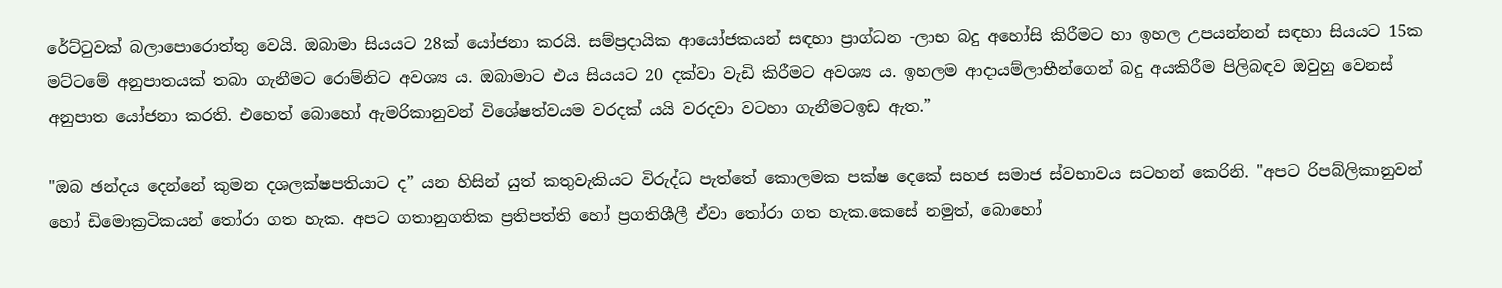රේට්ටුවක් බලාපොරොත්තු වෙයි. ඔබාමා සියයට 28ක් යෝජනා කරයි. සම්ප්‍රදායික ආයෝජකයන් සඳහා ප්‍රාග්ධන -ලාභ බදු අහෝසි කිරීමට හා ඉහල උපයන්නන් සඳහා සියයට 15ක මට්ටමේ අනුපාතයක් තබා ගැනීමට රොම්නිට අවශ්‍ය ය. ඔබාමාට එය සියයට 20 දක්වා වැඩි කිරීමට අවශ්‍ය ය. ඉහලම ආදායම්ලාභීන්ගෙන් බදු අයකිරීම පිලිබඳව ඔවුහු වෙනස් අනුපාත යෝජනා කරති. එහෙත් බොහෝ ඇමරිකානුවන් විශේෂත්වයම වරදක් යයි වරදවා වටහා ගැනීමටඉඩ ඇත.”

"ඔබ ඡන්දය දෙන්නේ කුමන දශලක්ෂපතියාට ද” යන හිසින් යුත් කතුවැකියට විරුද්ධ පැත්තේ කොලමක පක්ෂ දෙකේ සහජ සමාජ ස්වභාවය සටහන් කෙරිනි. "අපට රිපබ්ලිකානුවන් හෝ ඩිමොක්‍රටිකයන් තෝරා ගත හැක. අපට ගතානුගතික ප්‍රතිපත්ති හෝ ප්‍රගතිශීලී ඒවා තෝරා ගත හැක.කෙසේ නමුත්, බොහෝ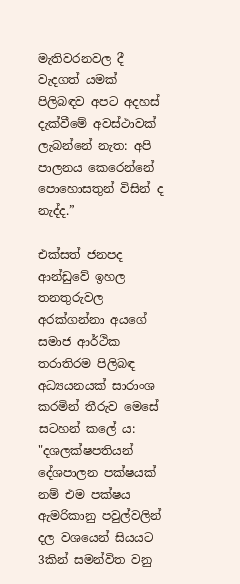මැතිවරනවල දී වැදගත් යමක් පිලිබඳව අපට අදහස් දැක්වීමේ අවස්ථාවක් ලැබන්නේ නැත: අපි පාලනය කෙරෙන්නේ පොහොසතුන් විසින් ද නැද්ද.”

එක්සත් ජනපද ආන්ඩුවේ ඉහල තනතුරුවල අරක්ගන්නා අයගේ සමාජ ආර්ථික තරාතිරම පිලිබඳ අධ්‍යයනයක් සාරාංශ කරමින් තීරුව මෙසේ සටහන් කලේ ය: "දශලක්ෂපතියන් දේශපාලන පක්ෂයක් නම් එම පක්ෂය ඇමරිකානු පවුල්වලින් දල වශයෙන් සියයට 3කින් සමන්විත වනු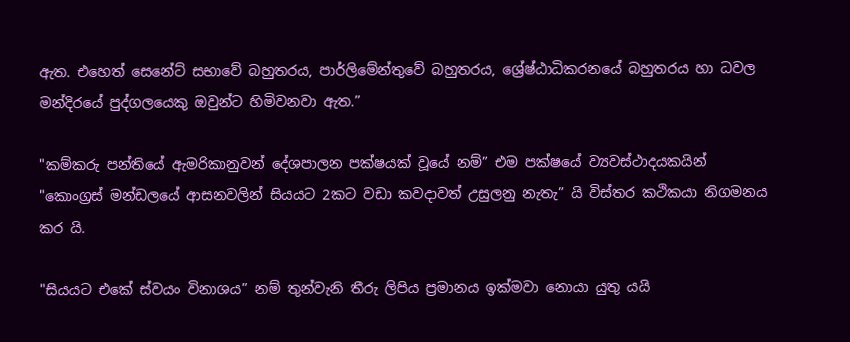ඇත. එහෙත් සෙනේට් සභාවේ බහුතරය, පාර්ලිමේන්තුවේ බහුතරය, ශ්‍රේෂ්ඨාධිකරනයේ බහුතරය හා ධවල මන්දිරයේ පුද්ගලයෙකු ඔවුන්ට හිමිවනවා ඇත.”

"කම්කරු පන්තියේ ඇමරිකානුවන් දේශපාලන පක්ෂයක් වූයේ නම්” එම පක්ෂයේ ව්‍යවස්ථාදයකයින් "කොංග්‍රස් මන්ඩලයේ ආසනවලින් සියයට 2කට වඩා කවදාවත් උසුලනු නැතැ” යි විස්තර කථිකයා නිගමනය කර යි.

"සියයට එකේ ස්වයං විනාශය” නම් තුන්වැනි තීරු ලිපිය ප්‍රමානය ඉක්මවා නොයා යුතු යයි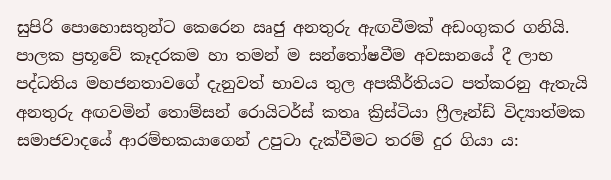සුපිරි පොහොසතුන්ට කෙරෙන ඍජු අනතුරු ඇඟවීමක් අඩංගුකර ගනියි. පාලක ප්‍රභූවේ කෑදරකම හා තමන් ම සන්තෝෂවීම අවසානයේ දී ලාභ පද්ධතිය මහජනතාවගේ දැනුවත් භාවය තුල අපකීර්තියට පත්කරනු ඇතැයි අනතුරු අඟවමින් තොම්සන් රොයිටර්ස් කතෘ ක්‍රිස්ටියා ෆ්‍රීලෑන්ඩ් විද්‍යාත්මක සමාජවාදයේ ආරම්භකයාගෙන් උපුටා දැක්වීමට තරම් දුර ගියා ය: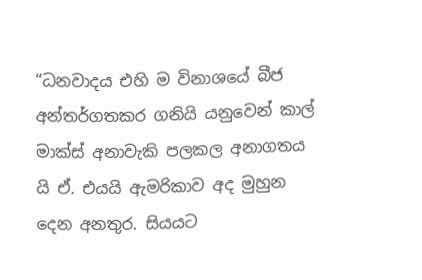“ධනවාදය එහි ම විනාශයේ බීජ අන්තර්ගතකර ගනියි යනුවෙන් කාල් මාක්ස් අනාවැකි පලකල අනාගතය යි ඒ. එයයි ඇමරිකාව අද මුහුන දෙන අනතුර. සියයට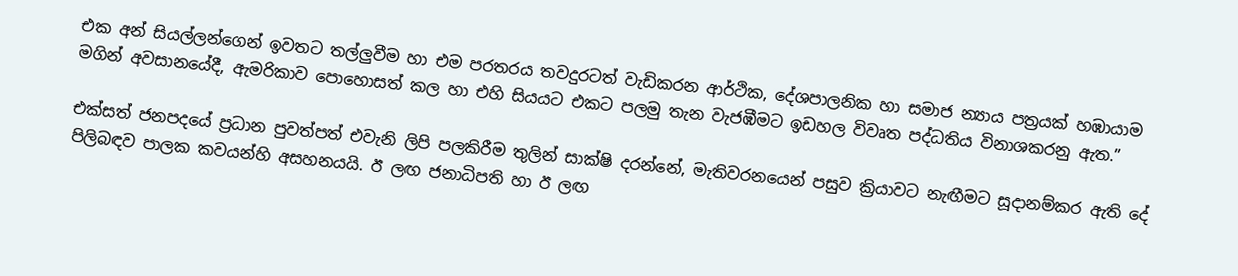එක අන් සියල්ලන්ගෙන් ඉවතට තල්ලුවීම හා එම පරතරය තවදුරටත් වැඩිකරන ආර්ථික, දේශපාලනික හා සමාජ න්‍යාය පත්‍රයක් හඹායාම මගින් අවසානයේදී, ඇමරිකාව පොහොසත් කල හා එහි සියයට එකට පලමු තැන වැජඹීමට ඉඩහල විවෘත පද්ධතිය විනාශකරනු ඇත.”

එක්සත් ජනපදයේ ප්‍රධාන පුවත්පත් එවැනි ලිපි පලකිරීම තුලින් සාක්ෂි දරන්නේ, මැතිවරනයෙන් පසුව ක්‍රියාවට නැඟීමට සූදානම්කර ඇති දේ පිලිබඳව පාලක කවයන්හි අසහනයයි. ඊ ලඟ ජනාධිපති හා ඊ ලඟ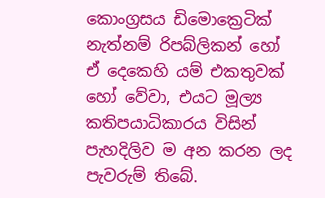කොංග්‍රසය ඩිමොක්‍රෙටික් නැත්නම් රිපබ්ලිකන් හෝ ඒ දෙකෙහි යම් එකතුවක් හෝ වේවා, එයට මූල්‍ය කතිපයාධිකාරය විසින් පැහදිලිව ම අන කරන ලද පැවරුම් තිබේ.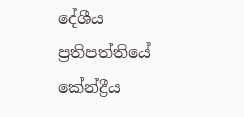දේශීය ප්‍රතිපත්තියේ කේන්ද්‍රීය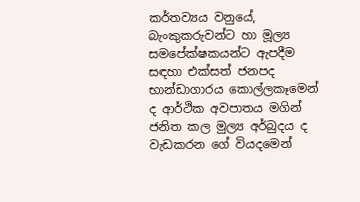කර්තව්‍යය වනුයේ, බැංකුකරුවන්ට හා මූල්‍ය සමපේක්ෂකයන්ට ඇපදීම සඳහා එක්සත් ජනපද භාන්ඩාගාරය කොල්ලකෑමෙන් ද ආර්ථික අවපාතය මගින් ජනිත කල මුල්‍ය අර්බුදය ද වැඩකරන ගේ වියදමෙන්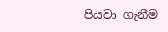පියවා ගැනීම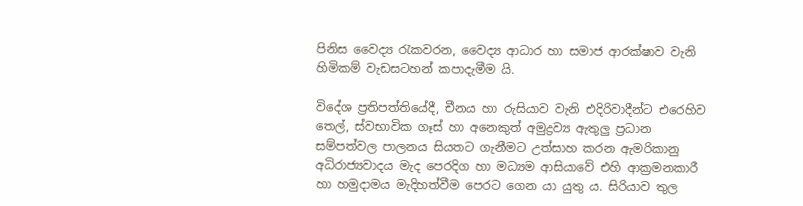පිනිස වෛද්‍ය රැකවරන, වෛද්‍ය ආධාර හා සමාජ ආරක්ෂාව වැනි හිමිකම් වැඩසටහන් කපාදැමීම යි.

විදේශ ප්‍රතිපත්තියේදී, චීනය හා රුසියාව වැනි එදිරිවාදීන්ට එරෙහිව තෙල්, ස්වභාවික ගෑස් හා අනෙකුත් අමුද්‍රව්‍ය ඇතුලු ප්‍රධාන සම්පත්වල පාලනය සියතට ගැනීමට උත්සාහ කරන ඇමරිකානු අධිරාජ්‍යවාදය මැද පෙරදිග හා මධ්‍යම ආසියාවේ එහි ආක්‍රමනකාරී හා හමුදාමය මැදිහත්වීම පෙරට ගෙන යා යුතු ය. සිරියාව තුල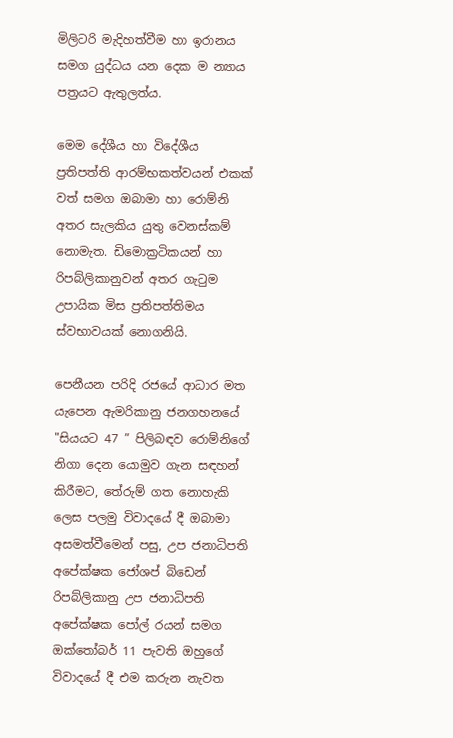මිලිටරි මැදිහත්වීම හා ඉරානය සමග යුද්ධය යන දෙක ම න්‍යාය පත්‍රයට ඇතුලත්ය.

මෙම දේශීය හා විදේශීය ප්‍රතිපත්ති ආරම්භකත්වයන් එකක් වත් සමග ඔබාමා හා රොම්නි අතර සැලකිය යුතු වෙනස්කම් නොමැත. ඩිමොක්‍රටිකයන් හා රිපබ්ලිකානුවන් අතර ගැටුම උපායික මිස ප්‍රතිපත්තිමය ස්වභාවයක් නොගනියි.

පෙනීයන පරිදි රජයේ ආධාර මත යැපෙන ඇමරිකානු ජනගහනයේ "සියයට 47 ” පිලිබඳව රොම්නිගේ නිගා දෙන යොමුව ගැන සඳහන් කිරීමට, තේරුම් ගත නොහැකි ලෙස පලමු විවාදයේ දී ඔබාමා අසමත්වීමෙන් පසු, උප ජනාධිපති අපේක්ෂක ජෝශප් බිඩෙන් රිපබ්ලිකානු උප ජනාධිපති අපේක්ෂක පෝල් රයන් සමග ඔක්තෝබර් 11 පැවති ඔහුගේ විවාදයේ දී එම කරුන නැවත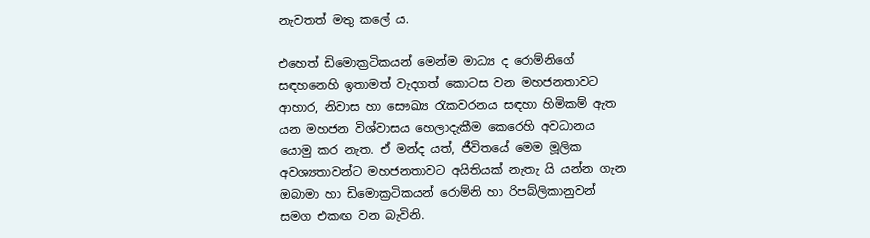නැවතත් මතු කලේ ය.

එහෙත් ඩිමොක්‍රටිකයන් මෙන්ම මාධ්‍ය ද රොම්නිගේ සඳහනෙහි ඉතාමත් වැදගත් කොටස වන මහජනතාවට ආහාර, නිවාස හා සෞඛ්‍ය රැකවරනය සඳහා හිමිකම් ඇත යන මහජන විශ්වාසය හෙලාදැකීම කෙරෙහි අවධානය යොමු කර නැත. ඒ මන්ද යත්, ජීවිතයේ මෙම මූලික අවශ්‍යතාවන්ට මහජනතාවට අයිතියක් නැතැ යි යන්න ගැන ඔබාමා හා ඩිමොක්‍රටිකයන් රොම්නි හා රිපබ්ලිකානුවන් සමග එකඟ වන බැවිනි.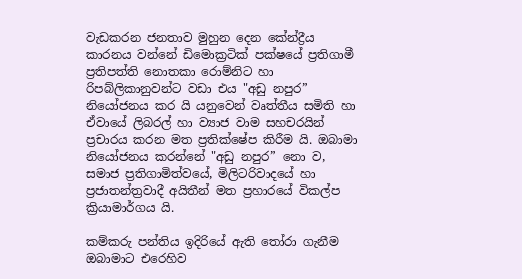වැඩකරන ජනතාව මුහුන දෙන කේන්ද්‍රීය කාරනය වන්නේ ඩිමොක්‍රටික් පක්ෂ‍යේ ප්‍රතිගාමී ප්‍රතිපත්ති නොතකා රොම්නිට හා රිපබ්ලිකානුවන්ට වඩා එය "අඩු නපුර” නියෝජනය කර යි යනුවෙන් වෘත්තීය සමිති හා ඒවායේ ලිබරල් හා ව්‍යාජ වාම සහචරයින් ප්‍රචාරය කරන මත ප්‍රතික්ෂේප කිරීම යි. ඔබාමා නියෝජනය කරන්නේ "අඩු නපුර” නො ව, සමාජ ප්‍රතිගාමිත්වයේ, මිලිටරිවාදයේ හා ප්‍රජාතන්ත්‍රවාදී අයිතීන් මත ප්‍රහාරයේ විකල්ප ක්‍රියාමාර්ගය යි.

කම්කරු පන්තිය ඉදිරියේ ඇති තෝරා ගැනීම ඔබාමාට එරෙහිව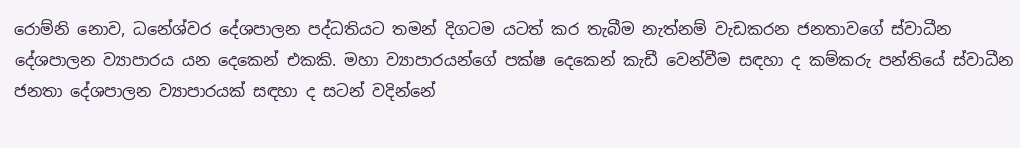රොම්නි නොව, ධනේශ්වර දේශපාලන පද්ධතියට තමන් දිගටම යටත් කර තැබීම නැත්නම් වැඩකරන ජනතාවගේ ස්වාධීන දේශපාලන ව්‍යාපාරය යන දෙකෙන් එකකි. මහා ව්‍යාපාරයන්ගේ පක්ෂ දෙකෙන් කැඩී වෙන්වීම සඳහා ද කම්කරු පන්තියේ ස්වාධීන ජනතා දේශපාලන ව්‍යාපාරයක් සඳහා ද සටන් වදින්නේ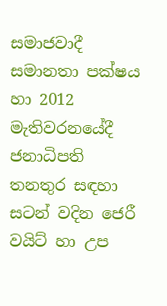සමාජවාදී සමානතා පක්ෂය හා 2012 මැතිවරන‍යේදී ජනාධිපති තනතුර සඳහා සටන් වදින ජෙරී වයිට් හා උප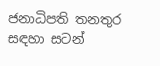ජනාධිපති තනතුර සඳහා සටන්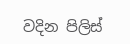වදින පිලිස්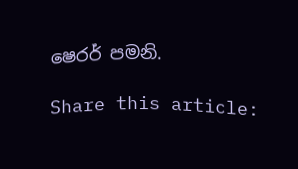ෂෙරර් පමනි.

Share this article: